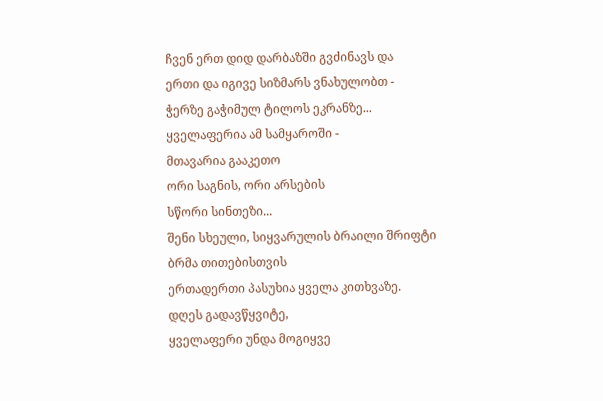ჩვენ ერთ დიდ დარბაზში გვძინავს და
ერთი და იგივე სიზმარს ვნახულობთ -
ჭერზე გაჭიმულ ტილოს ეკრანზე...
ყველაფერია ამ სამყაროში -
მთავარია გააკეთო
ორი საგნის, ორი არსების
სწორი სინთეზი...
შენი სხეული, სიყვარულის ბრაილი შრიფტი
ბრმა თითებისთვის
ერთადერთი პასუხია ყველა კითხვაზე.
დღეს გადავწყვიტე,
ყველაფერი უნდა მოგიყვე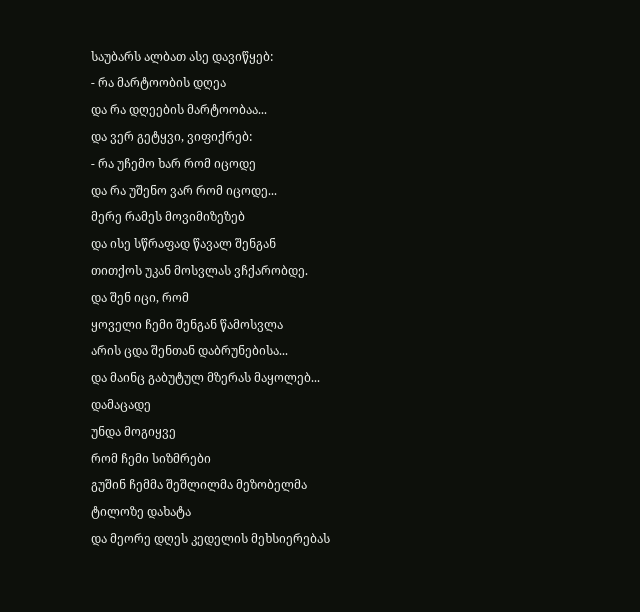საუბარს ალბათ ასე დავიწყებ:
- რა მარტოობის დღეა
და რა დღეების მარტოობაა...
და ვერ გეტყვი, ვიფიქრებ:
- რა უჩემო ხარ რომ იცოდე
და რა უშენო ვარ რომ იცოდე...
მერე რამეს მოვიმიზეზებ
და ისე სწრაფად წავალ შენგან
თითქოს უკან მოსვლას ვჩქარობდე.
და შენ იცი, რომ
ყოველი ჩემი შენგან წამოსვლა
არის ცდა შენთან დაბრუნებისა...
და მაინც გაბუტულ მზერას მაყოლებ...
დამაცადე
უნდა მოგიყვე
რომ ჩემი სიზმრები
გუშინ ჩემმა შეშლილმა მეზობელმა
ტილოზე დახატა
და მეორე დღეს კედელის მეხსიერებას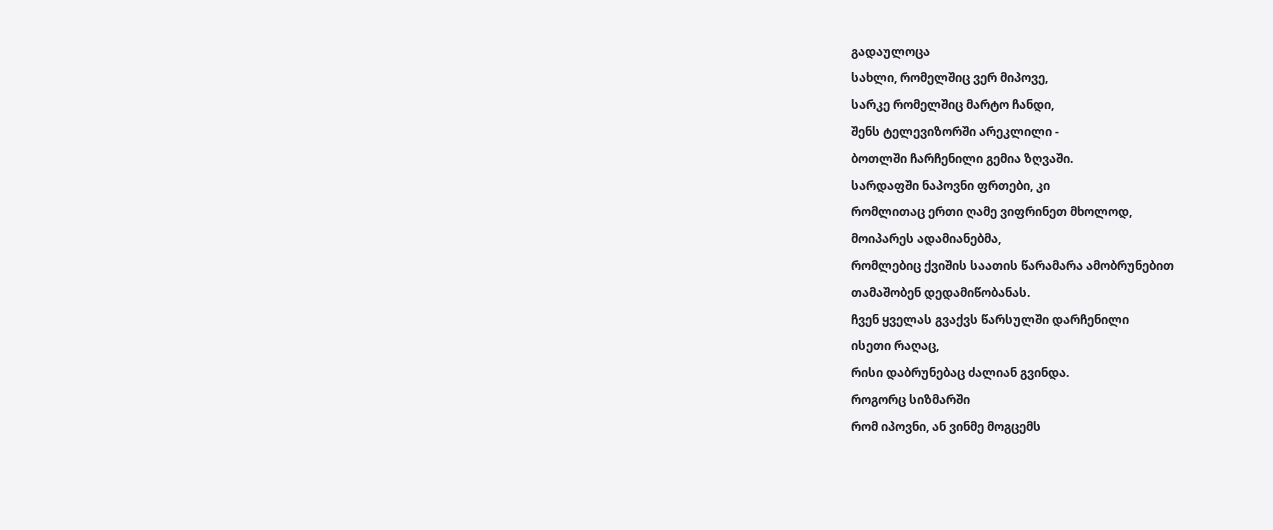გადაულოცა
სახლი, რომელშიც ვერ მიპოვე,
სარკე რომელშიც მარტო ჩანდი,
შენს ტელევიზორში არეკლილი -
ბოთლში ჩარჩენილი გემია ზღვაში.
სარდაფში ნაპოვნი ფრთები, კი
რომლითაც ერთი ღამე ვიფრინეთ მხოლოდ,
მოიპარეს ადამიანებმა,
რომლებიც ქვიშის საათის წარამარა ამობრუნებით
თამაშობენ დედამიწობანას.
ჩვენ ყველას გვაქვს წარსულში დარჩენილი
ისეთი რაღაც,
რისი დაბრუნებაც ძალიან გვინდა.
როგორც სიზმარში
რომ იპოვნი, ან ვინმე მოგცემს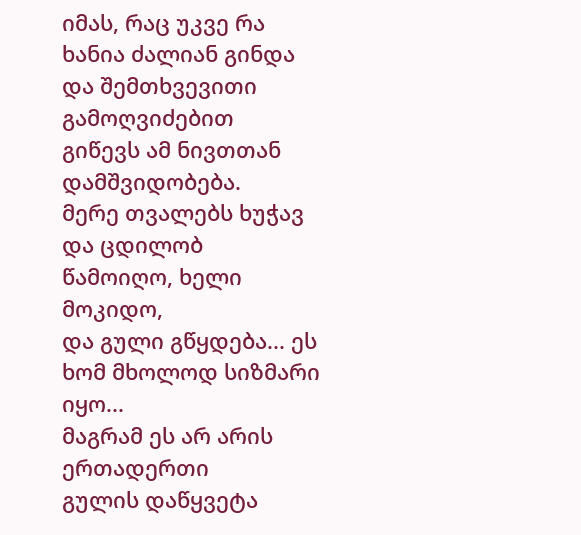იმას, რაც უკვე რა ხანია ძალიან გინდა
და შემთხვევითი გამოღვიძებით
გიწევს ამ ნივთთან დამშვიდობება.
მერე თვალებს ხუჭავ და ცდილობ
წამოიღო, ხელი მოკიდო,
და გული გწყდება... ეს ხომ მხოლოდ სიზმარი იყო...
მაგრამ ეს არ არის ერთადერთი
გულის დაწყვეტა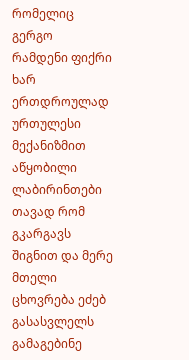რომელიც გერგო
რამდენი ფიქრი ხარ ერთდროულად
ურთულესი მექანიზმით აწყობილი ლაბირინთები
თავად რომ გკარგავს შიგნით და მერე
მთელი ცხოვრება ეძებ გასასვლელს
გამაგებინე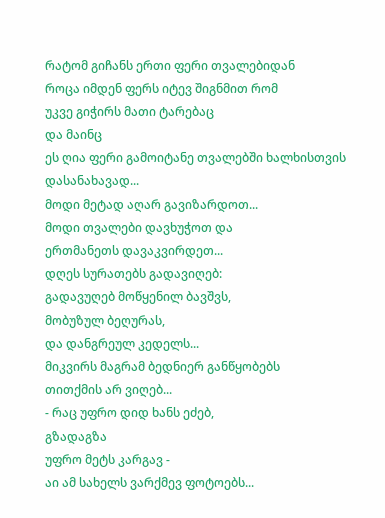რატომ გიჩანს ერთი ფერი თვალებიდან
როცა იმდენ ფერს იტევ შიგნმით რომ
უკვე გიჭირს მათი ტარებაც
და მაინც
ეს ღია ფერი გამოიტანე თვალებში ხალხისთვის დასანახავად...
მოდი მეტად აღარ გავიზარდოთ...
მოდი თვალები დავხუჭოთ და
ერთმანეთს დავაკვირდეთ...
დღეს სურათებს გადავიღებ:
გადავუღებ მოწყენილ ბავშვს,
მობუზულ ბეღურას,
და დანგრეულ კედელს...
მიკვირს მაგრამ ბედნიერ განწყობებს
თითქმის არ ვიღებ...
- რაც უფრო დიდ ხანს ეძებ,
გზადაგზა
უფრო მეტს კარგავ -
აი ამ სახელს ვარქმევ ფოტოებს...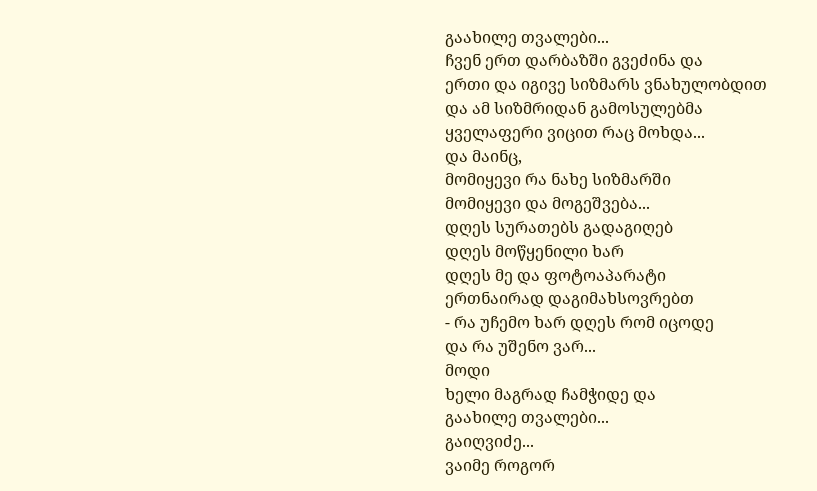გაახილე თვალები...
ჩვენ ერთ დარბაზში გვეძინა და
ერთი და იგივე სიზმარს ვნახულობდით
და ამ სიზმრიდან გამოსულებმა
ყველაფერი ვიცით რაც მოხდა...
და მაინც,
მომიყევი რა ნახე სიზმარში
მომიყევი და მოგეშვება...
დღეს სურათებს გადაგიღებ
დღეს მოწყენილი ხარ
დღეს მე და ფოტოაპარატი
ერთნაირად დაგიმახსოვრებთ
- რა უჩემო ხარ დღეს რომ იცოდე
და რა უშენო ვარ...
მოდი
ხელი მაგრად ჩამჭიდე და
გაახილე თვალები...
გაიღვიძე...
ვაიმე როგორ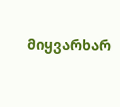მიყვარხარ